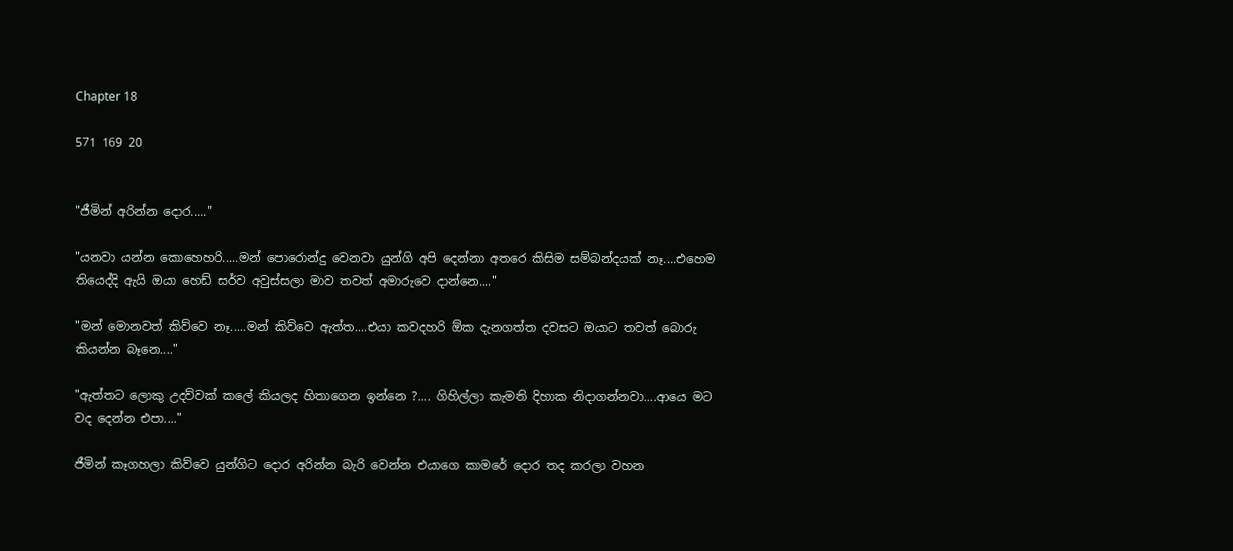Chapter 18

571 169 20


"ජීමින් අරින්න දොර....."

"යනවා යන්න කොහෙහරි.....මන් පොරොන්දු වෙනවා යුන්ගි අපි දෙන්නා අතරෙ කිසිම සම්බන්දයක් නෑ....එහෙම තියෙද්දි ඇයි ඔයා හෙඩ් සර්ව අවුස්සලා මාව තවත් අමාරුවෙ දාන්නෙ...."

"මන් මොනවත් කිව්වෙ නෑ.....මන් කිව්වෙ ඇත්ත....එයා කවදහරි ඕක දැනගත්ත දවසට ඔයාට තවත් බොරු කියන්න බෑනෙ...."

"ඇත්තට ලොකු උදව්වක් කලේ කියලද හිතාගෙන ඉන්නෙ ?.... ගිහිල්ලා කැමති දිහාක නිදාගන්නවා....ආයෙ මට වද දෙන්න එපා...."

ජීමින් කෑගහලා කිව්වෙ යුන්ගිට දොර අරින්න බැරි වෙන්න එයාගෙ කාමරේ දොර තද කරලා වහන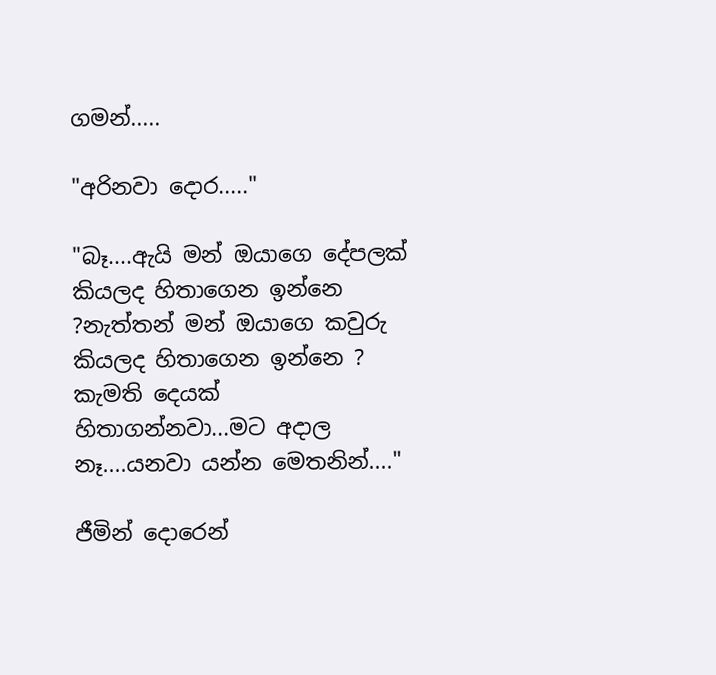ගමන්.....

"අරිනවා දොර....."

"බෑ....ඇයි මන් ඔයාගෙ දේපලක් කියලද හිතාගෙන ඉන්නෙ ?නැත්තන් මන් ඔයාගෙ කවුරු කියලද හිතාගෙන ඉන්නෙ ? කැමති දෙයක් හිතාගන්නවා...මට අදාල නෑ....යනවා යන්න මෙතනින්...."

ජීමින් දොරෙන්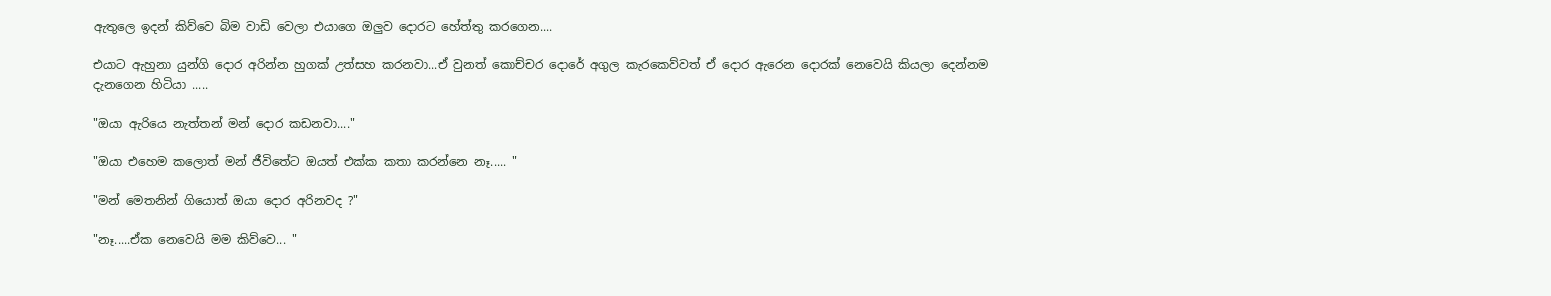ඇතුලෙ ඉදන් කිව්වෙ බිම වාඩි වෙලා එයාගෙ ඔලුව දොරට හේත්තු කරගෙන....

එයාට ඇහුනා යුන්ගි දොර අරින්න හුගක් උත්සහ කරනවා...ඒ වුනත් කොච්චර දොරේ අගුල කැරකෙව්වත් ඒ දොර ඇරෙන දොරක් නෙවෙයි කියලා දෙන්නම දැනගෙන හිටියා .....

"ඔයා ඇරියෙ නැත්තන් මන් දොර කඩනවා...."

"ඔයා එහෙම කලොත් මන් ජීවිතේට ඔයත් එක්ක කතා කරන්නෙ නෑ..... "

"මන් මෙතනින් ගියොත් ඔයා දොර අරිනවද ?"

"නෑ.....ඒක නෙවෙයි මම කිව්වෙ... "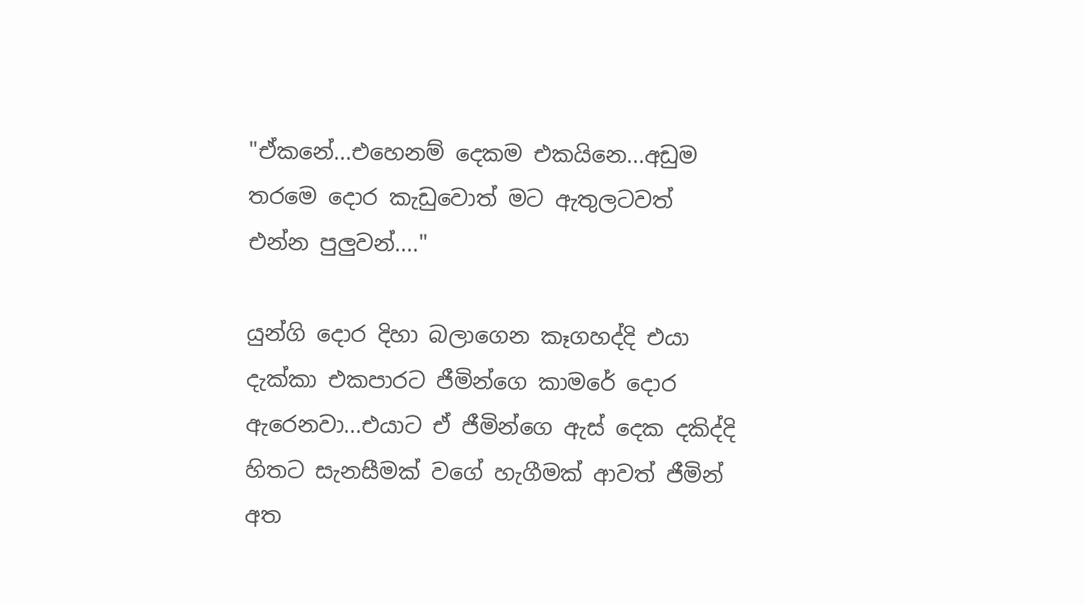"ඒකනේ...එහෙනම් දෙකම එකයිනෙ...අඩුම තරමෙ දොර කැඩුවොත් මට ඇතුලටවත් එන්න පුලුවන්...."

යුන්ගි දොර දිහා බලාගෙන කෑගහද්දි එයා දැක්කා එකපාරට ජීමින්ගෙ කාමරේ දොර ඇරෙනවා...එයාට ඒ ජීමින්ගෙ ඇස් දෙක දකිද්දි හිතට සැනසීමක් වගේ හැගීමක් ආවත් ජීමින් අත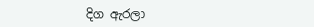දිග ඇරලා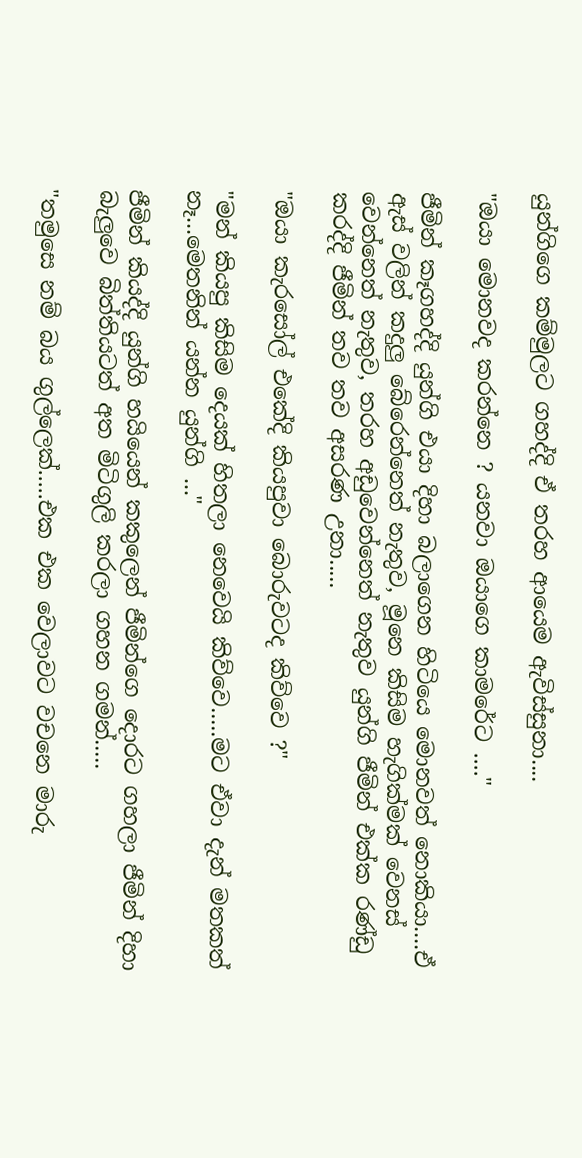යුන්ගිගෙ කම්මුලට ගහද්දි ඒ තරහ ආයෙම ඇවිස්සුනා....

"ඔයා මොනවද කරන්නෙ ? යනවා ඔයාගෙ කාමරේට ...."

ජීමින් කෑගහද්දි යුන්ගි එයා දිහා බලාගෙන හිටියෙ මොනවත් නොකියා....ඒ ඇස් වලින් කදුලු බේරෙන්නෙත් නැතුව, මූනෙ කිසිම හැගික්මක් වෙනස් වෙන්නෙත් නැතුව, තරහ අඩුවෙන්නෙත් නැතුව යුන්ගි ජීමින් එක්ක රණ්ඩු කරද්දි ජීමින් තව තව අසරණ උනා.....

"ඔයා කැරසෝල් එකේදි කියපුවා බොරුවටද කිව්වෙ ?"

"මන් කියපු කිසිම දෙයක් හිතලා නෙවෙයි කිව්වෙ.....මට ඒවා දැන් මතකත් නෑ...මෙතනින් යන්න යුන්ගි ..."

ජීමින් කියද්දි යුන්ගි හයියෙන් කකුලෙන් ජීමින්ගෙ දොරට ගහලා ජීමින් දිහා බැලුවෙ බිත්තියටත් අත මිටිගුලි කරලා ගහන ගමන්.....

"තමුසෙ නම් බය ගුල්ලෙක්.....එක එක වෙලාවට වචනෙ මාරු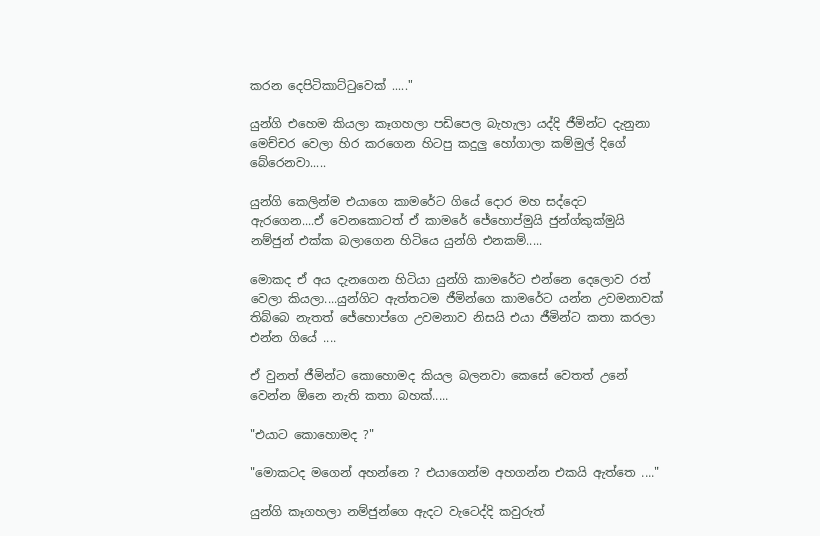කරන දෙපිටිකාට්ටුවෙක් ....."

යුන්ගි එහෙම කියලා කෑගහලා පඩිපෙල බැහැලා යද්දි ජීමින්ට දැනුනා මෙච්චර වෙලා හිර කරගෙන හිටපු කදුලු හෝගාලා කම්මුල් දිගේ බේරෙනවා.....

යුන්ගි කෙලින්ම එයාගෙ කාමරේට ගියේ දොර මහ සද්දෙට ඇරගෙන....ඒ වෙනකොටත් ඒ කාමරේ ජේහොප්මුයි ජුන්ග්කුක්මුයි නම්ජුන් එක්ක බලාගෙන හිටියෙ යුන්ගි එනකම්.....

මොකද ඒ අය දැනගෙන හිටියා යුන්ගි කාමරේට එන්නෙ දෙලොව රත් වෙලා කියලා....යුන්ගිට ඇත්තටම ජීමින්ගෙ කාමරේට යන්න උවමනාවක් තිබ්බෙ නැතත් ජේහොප්ගෙ උවමනාව නිසයි එයා ජීමින්ට කතා කරලා එන්න ගියේ ....

ඒ වුනත් ජීමින්ට කොහොමද කියල බලනවා කෙසේ වෙතත් උනේ වෙන්න ඕනෙ නැති කතා බහක්.....

"එයාට කොහොමද ?"

"මොකටද මගෙන් අහන්නෙ ? එයාගෙන්ම අහගන්න එකයි ඇත්තෙ ...."

යුන්ගි කෑගහලා නම්ජුන්ගෙ ඇදට වැටෙද්දි කවුරුත්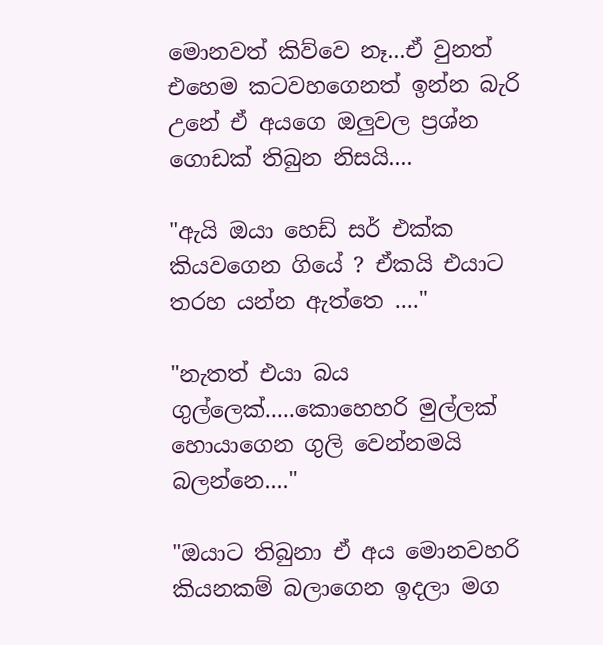මොනවත් කිව්වෙ නෑ...ඒ වුනත් එහෙම කටවහගෙනත් ඉන්න බැරි උනේ ඒ අයගෙ ඔලුවල ප්‍රශ්න ගොඩක් තිබුන නිසයි....

"ඇයි ඔයා හෙඩ් සර් එක්ක කියවගෙන ගියේ ? ඒකයි එයාට තරහ යන්න ඇත්තෙ ...."

"නැතත් එයා බය ගුල්ලෙක්.....කොහෙහරි මුල්ලක් හොයාගෙන ගුලි වෙන්නමයි බලන්නෙ...."

"ඔයාට තිබුනා ඒ අය මොනවහරි කියනකම් බලාගෙන ඉදලා මග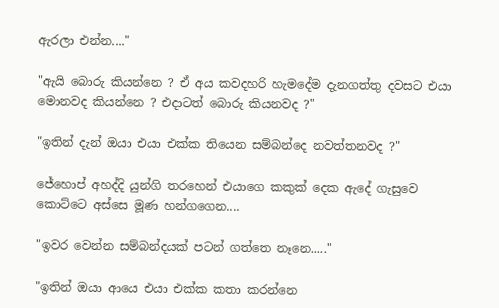ඇරලා එන්න...."

"ඇයි බොරු කියන්නෙ ? ඒ අය කවදහරි හැමදේම දැනගත්තු දවසට එයා මොනවද කියන්නෙ ? එදාටත් බොරු කියනවද ?"

"ඉතින් දැන් ඔයා එයා එක්ක තියෙන සම්බන්දෙ නවත්තනවද ?"

ජේහොප් අහද්දි යුන්ගි තරහෙන් එයාගෙ කකුක් දෙක ඇදේ ගැසුවෙ කොට්ටෙ අස්සෙ මූණ හන්ගගෙන....

"ඉවර වෙන්න සම්බන්දයක් පටන් ගත්තෙ නෑනෙ....."

"ඉතින් ඔයා ආයෙ එයා එක්ක කතා කරන්නෙ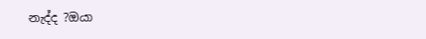නැද්ද ?ඔයා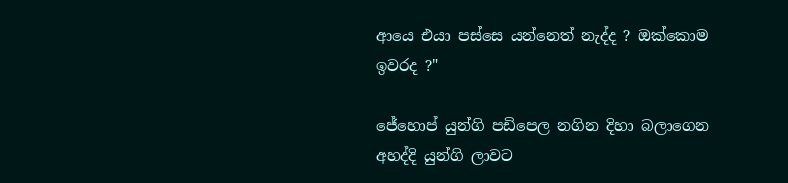ආයෙ එයා පස්සෙ යන්නෙත් නැද්ද ? ඔක්කොම ඉවරද ?"

ජේහොප් යුන්ගි පඩිපෙල නගින දිහා බලාගෙන අහද්දි යුන්ගි ලාවට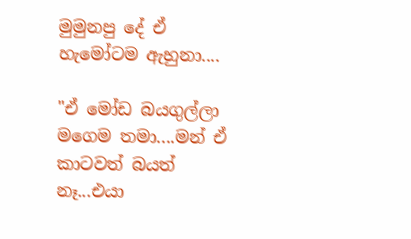මුමුනපු දේ ඒ හැමෝටම ඇහුනා....

"ඒ මෝඩ බයගුල්ලා මගෙම තමා....මන් ඒ කාටවත් බයත් නෑ...එයා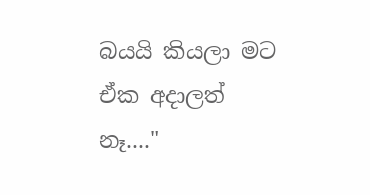බයයි කියලා මට ඒක අදාලත් නෑ...."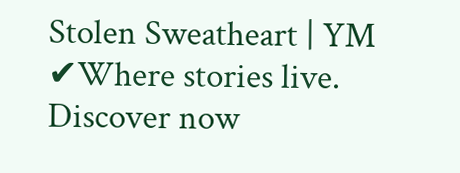Stolen Sweatheart | YM ✔Where stories live. Discover now